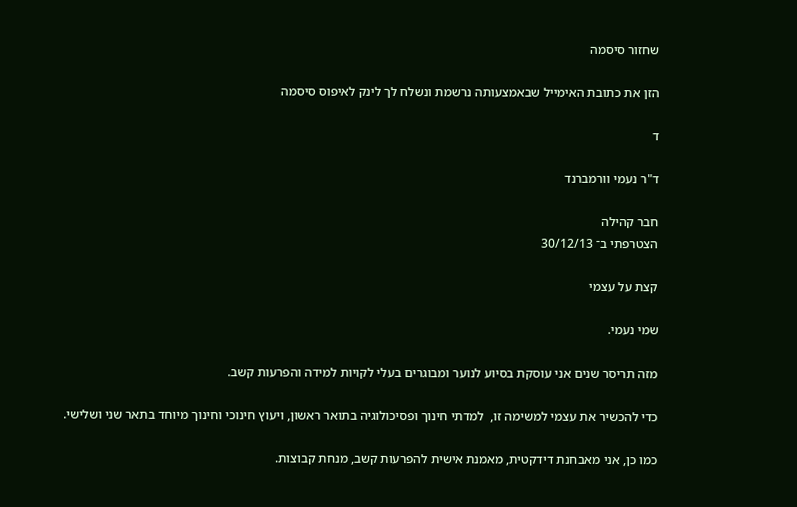שחזור סיסמה

הזן את כתובת האימייל שבאמצעותה נרשמת ונשלח לך לינק לאיפוס סיסמה

ד

ד"ר נעמי וורמברנד

חבר קהילה
הצטרפתי ב־ 30/12/13

קצת על עצמי

שמי נעמי.

מזה תריסר שנים אני עוסקת בסיוע לנוער ומבוגרים בעלי לקויות למידה והפרעות קשב.

כדי להכשיר את עצמי למשימה זו,  למדתי חינוך ופסיכולוגיה בתואר ראשון, ויעוץ חינוכי וחינוך מיוחד בתאר שני ושלישי.

כמו כן, אני מאבחנת דידקטית, מאמנת אישית להפרעות קשב, מנחת קבוצות.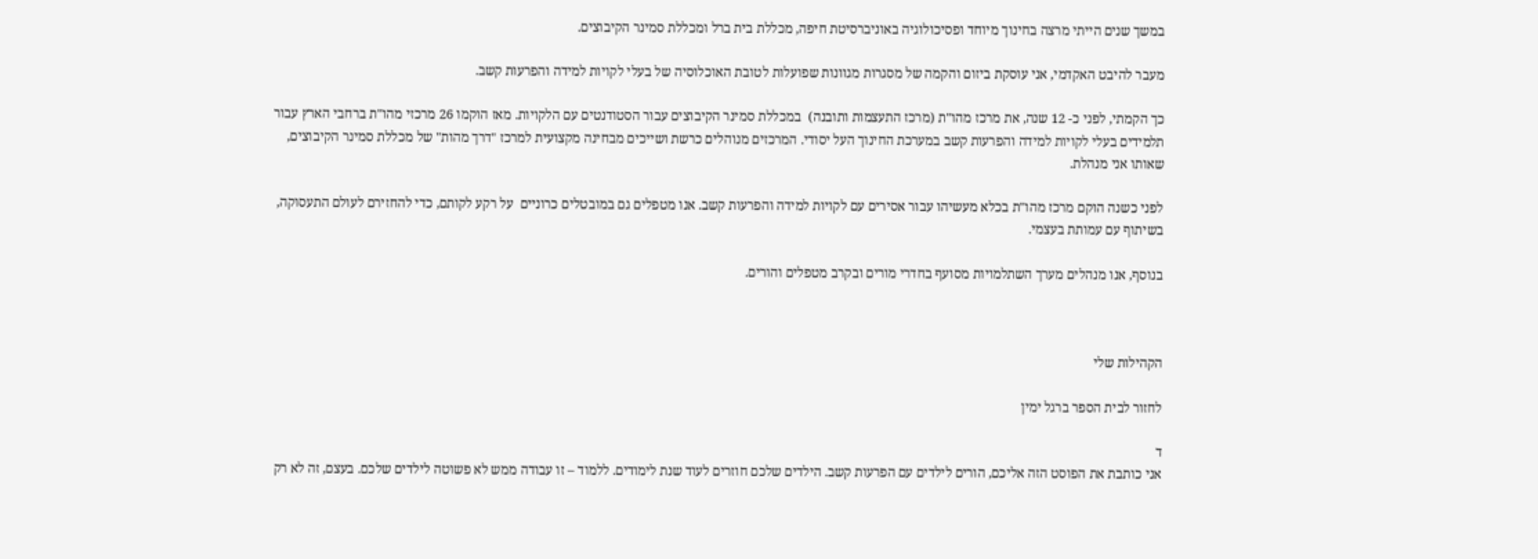במשך שנים הייתי מרצה בחינוך מיוחד ופסיכולוגיה באוניברסיטת חיפה, מכללת בית ברל ומכללת סמינר הקיבוצים.

מעבר להיבט האקדמי, אני עוסקת ביזום והקמה של מסגרות מגוונות שפועלות לטובת האוכלוסיה של בעלי לקויות למידה והפרעות קשב.

כך הקמתי, לפני כ- 12 שנה, את מרכז מהו"ת (מרכז התעצמות ותובנה)  במכללת סמינר הקיבוצים עבור הסטודנטים עם הלקויות. מאז הוקמו 26 מרכזי מהו"ת ברחבי הארץ עבור תלמידים בעלי לקויות למידה והפרעות קשב במערכת החינוך העל יסודי. המרכזים מנוהלים כרשת ושייכים מבחינה מקצועית למרכז "דרך מהות" של מכללת סמינר הקיבוצים, שאותו אני מנהלת.

לפני כשנה הוקם מרכז מהו"ת בכלא מעשיהו עבור אסירים עם לקויות למידה והפרעות קשב. אנו מטפלים גם במובטלים כרוניים  על רקע לקותם, כדי להחזירם לעולם התעסוקה, בשיתוף עם עמותת בעצמי.

בנוסף, אנו מנהלים מערך השתלמויות מסועף בחדרי מורים ובקרב מטפלים והורים.



הקהילות שלי

לחזור לבית הספר ברגל ימין

ד
אני כותבת את הפוסט הזה אליכם, הורים לילדים עם הפרעות קשב. הילדים שלכם חוזרים לעוד שנת לימודים. ללמוד – זו עבודה ממש לא פשוטה לילדים שלכם. בעצם, זה לא רק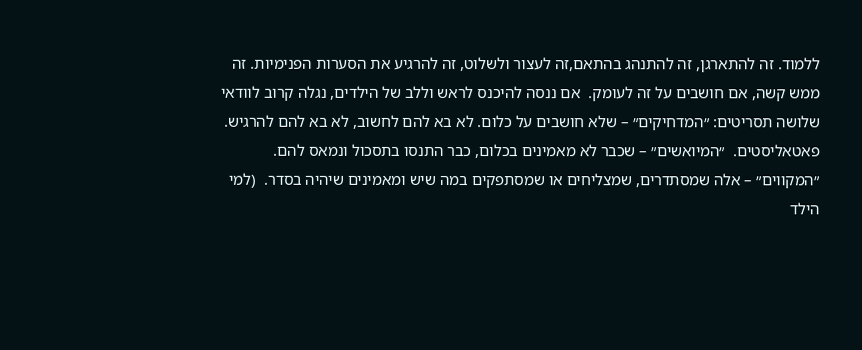ללמוד. זה להתארגן, זה להתנהג בהתאם,זה לעצור ולשלוט, זה להרגיע את הסערות הפנימיות. זה ממש קשה, אם חושבים על זה לעומק.  אם ננסה להיכנס לראש וללב של הילדים, נגלה קרוב לוודאי שלושה תסריטים: ״המדחיקים״ – שלא חושבים על כלום. לא בא להם לחשוב, לא בא להם להרגיש. פאטאליסטים.  ״המיואשים״ – שכבר לא מאמינים בכלום, כבר התנסו בתסכול ונמאס להם.  ״המקווים״ – אלה שמסתדרים, שמצליחים או שמסתפקים במה שיש ומאמינים שיהיה בסדר.  (למי הילד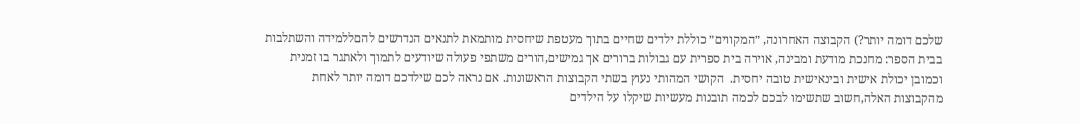שלכם דומה יותר?) הקבוצה האחרונה, ״המקווים״ כוללת ילדים שחיים בתוך מעטפת שיחסית מותמאת לתנאים הנדרשים להםללמידה והשתלבות בבית הספר: מחנכת מודעת ומבינה, אוירה בית ספרית עם גבולות ברורים אך גמישים,הורים משתפי פעולה שיודעים לתמוך ולאתגר בו זמנית וכמובן יכולת אישית ובינאישית טובה יחסית.  הקושי המהותי נעוץ בשתי הקבוצות הראשונות. אם נראה לכם שילדכם דומה יותר לאחת מהקבוצות האלה,חשוב שתשימו לבכם לכמה תובנות מעשיות שיקלו על הילדים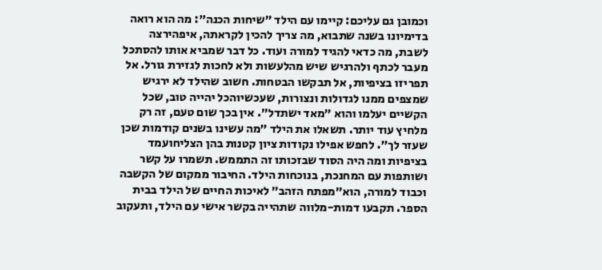וכמובן גם עליכם: קיימו עם הילד ״שיחות הכנה״: מה הוא רואה בדימיונו בשנה שתבוא, מה צריך להכין לקראתה, איפהירצה לשבת, מה כדאי להגיד למורה ועוד. כל דבר שמביא אותו להסתכל מעבר לכתף ולהרגיש שיש מהלעשות ולא לחכות לגזירת גורל. אל תפריזו בציפיות, אל תבקשו הבטחות. חשוב שהילד לא ירגיש שמצפים ממנו לגדולות ונצורות, שעכשיוהכל יהייה טוב, שכל הקשיים יעלמו והוא ״מאד ישתדל״. אין בכך שום טעם, זה רק מלחיץ עוד יותר. תשאלו את הילד ״מה עשינו בשנים קודמות שכן שעזר לך״. לחפש אפילו נקודות ציון קטנות בהן הצליחועמד בציפיות ומה היה הסוד שבזכותו זה התממש. תשמרו על קשר ושותפות עם המחנכת, בנוכחות הילד. החיבור ממקום של הקשבה וכבוד למורה, הוא״מפתח הזהב״ לאיכות החיים של הילד בבית הספר. תקבעו דמות-מלווה שתהייה בקשר אישי עם הילד, ותעקוב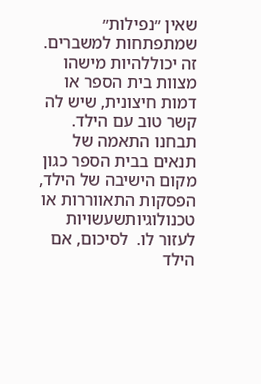שאין ״נפילות״ שמתפתחות למשברים. זה יכוללהיות מישהו מצוות בית הספר או דמות חיצונית, שיש לה קשר טוב עם הילד. תבחנו התאמה של  תנאים בבית הספר כגון מקום הישיבה של הילד, הפסקות התאווררות או טכנולוגיותשעשויות לעזור לו.  לסיכום, אם הילד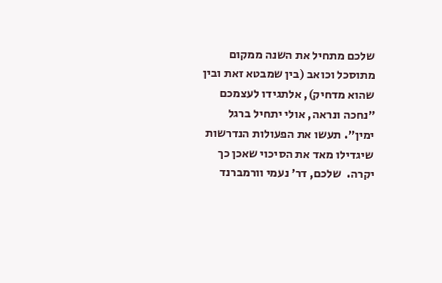שלכם מתחיל את השנה ממקום מתוסכל וכואב (בין שמבטא זאת ובין שהוא מדחיק), אלתגידו לעצמכם ״נחכה ונראה, אולי יתחיל ברגל ימין״. תעשו את הפעולות הנדרשות שיגדילו מאד את הסיכוי שאכן כך יקרה.  שלכם, דר׳ נעמי וורמברנד